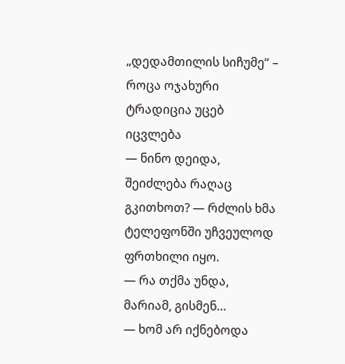„დედამთილის სიჩუმე“ – როცა ოჯახური ტრადიცია უცებ იცვლება
— ნინო დეიდა, შეიძლება რაღაც გკითხოთ? — რძლის ხმა ტელეფონში უჩვეულოდ ფრთხილი იყო.
— რა თქმა უნდა, მარიამ, გისმენ…
— ხომ არ იქნებოდა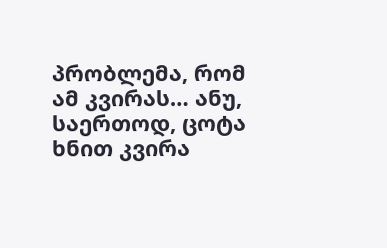პრობლემა, რომ ამ კვირას… ანუ, საერთოდ, ცოტა ხნით კვირა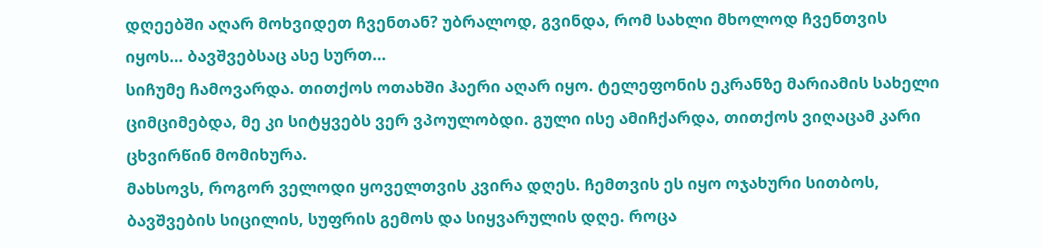დღეებში აღარ მოხვიდეთ ჩვენთან? უბრალოდ, გვინდა, რომ სახლი მხოლოდ ჩვენთვის იყოს… ბავშვებსაც ასე სურთ…
სიჩუმე ჩამოვარდა. თითქოს ოთახში ჰაერი აღარ იყო. ტელეფონის ეკრანზე მარიამის სახელი ციმციმებდა, მე კი სიტყვებს ვერ ვპოულობდი. გული ისე ამიჩქარდა, თითქოს ვიღაცამ კარი ცხვირწინ მომიხურა.
მახსოვს, როგორ ველოდი ყოველთვის კვირა დღეს. ჩემთვის ეს იყო ოჯახური სითბოს, ბავშვების სიცილის, სუფრის გემოს და სიყვარულის დღე. როცა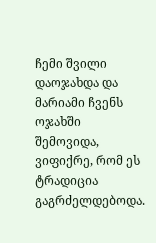ჩემი შვილი დაოჯახდა და მარიამი ჩვენს ოჯახში შემოვიდა, ვიფიქრე, რომ ეს ტრადიცია გაგრძელდებოდა.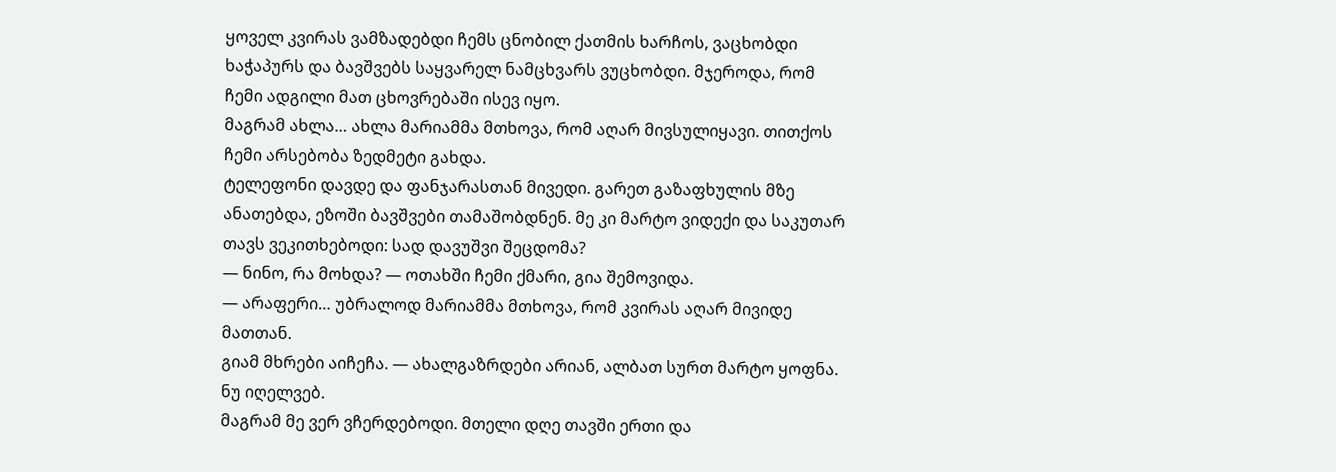ყოველ კვირას ვამზადებდი ჩემს ცნობილ ქათმის ხარჩოს, ვაცხობდი ხაჭაპურს და ბავშვებს საყვარელ ნამცხვარს ვუცხობდი. მჯეროდა, რომ ჩემი ადგილი მათ ცხოვრებაში ისევ იყო.
მაგრამ ახლა… ახლა მარიამმა მთხოვა, რომ აღარ მივსულიყავი. თითქოს ჩემი არსებობა ზედმეტი გახდა.
ტელეფონი დავდე და ფანჯარასთან მივედი. გარეთ გაზაფხულის მზე ანათებდა, ეზოში ბავშვები თამაშობდნენ. მე კი მარტო ვიდექი და საკუთარ თავს ვეკითხებოდი: სად დავუშვი შეცდომა?
— ნინო, რა მოხდა? — ოთახში ჩემი ქმარი, გია შემოვიდა.
— არაფერი… უბრალოდ მარიამმა მთხოვა, რომ კვირას აღარ მივიდე მათთან.
გიამ მხრები აიჩეჩა. — ახალგაზრდები არიან, ალბათ სურთ მარტო ყოფნა. ნუ იღელვებ.
მაგრამ მე ვერ ვჩერდებოდი. მთელი დღე თავში ერთი და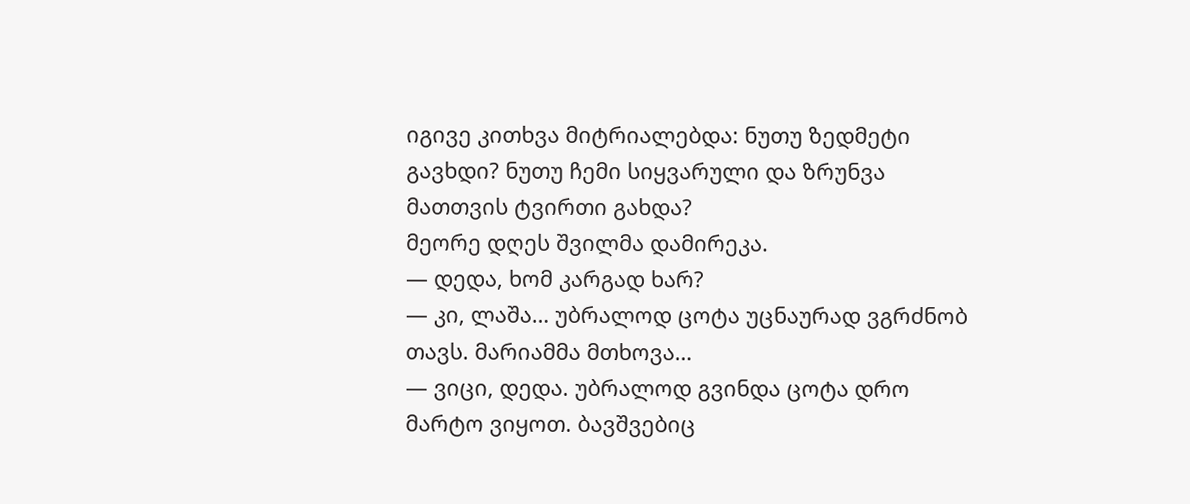იგივე კითხვა მიტრიალებდა: ნუთუ ზედმეტი გავხდი? ნუთუ ჩემი სიყვარული და ზრუნვა მათთვის ტვირთი გახდა?
მეორე დღეს შვილმა დამირეკა.
— დედა, ხომ კარგად ხარ?
— კი, ლაშა… უბრალოდ ცოტა უცნაურად ვგრძნობ თავს. მარიამმა მთხოვა…
— ვიცი, დედა. უბრალოდ გვინდა ცოტა დრო მარტო ვიყოთ. ბავშვებიც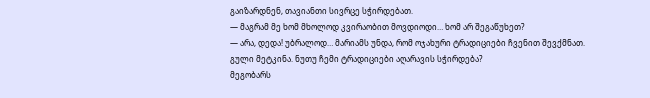გაიზარდნენ, თავიანთი სივრცე სჭირდებათ.
— მაგრამ მე ხომ მხოლოდ კვირაობით მოვდიოდი… ხომ არ შეგაწუხეთ?
— არა, დედა! უბრალოდ… მარიამს უნდა, რომ ოჯახური ტრადიციები ჩვენით შევქმნათ.
გული მეტკინა. ნუთუ ჩემი ტრადიციები აღარავის სჭირდება?
მეგობარს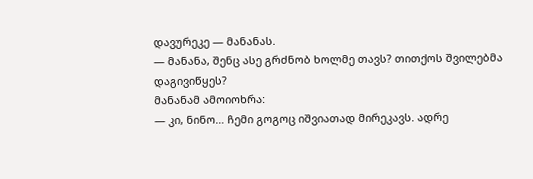დავურეკე — მანანას.
— მანანა, შენც ასე გრძნობ ხოლმე თავს? თითქოს შვილებმა დაგივიწყეს?
მანანამ ამოიოხრა:
— კი, ნინო… ჩემი გოგოც იშვიათად მირეკავს. ადრე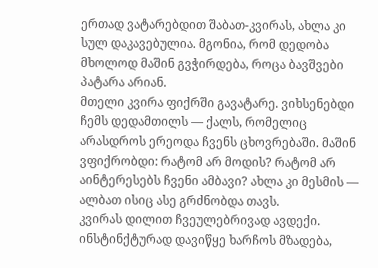ერთად ვატარებდით შაბათ-კვირას, ახლა კი სულ დაკავებულია. მგონია, რომ დედობა მხოლოდ მაშინ გვჭირდება, როცა ბავშვები პატარა არიან.
მთელი კვირა ფიქრში გავატარე. ვიხსენებდი ჩემს დედამთილს — ქალს, რომელიც არასდროს ერეოდა ჩვენს ცხოვრებაში. მაშინ ვფიქრობდი: რატომ არ მოდის? რატომ არ აინტერესებს ჩვენი ამბავი? ახლა კი მესმის — ალბათ ისიც ასე გრძნობდა თავს.
კვირას დილით ჩვეულებრივად ავდექი. ინსტინქტურად დავიწყე ხარჩოს მზადება,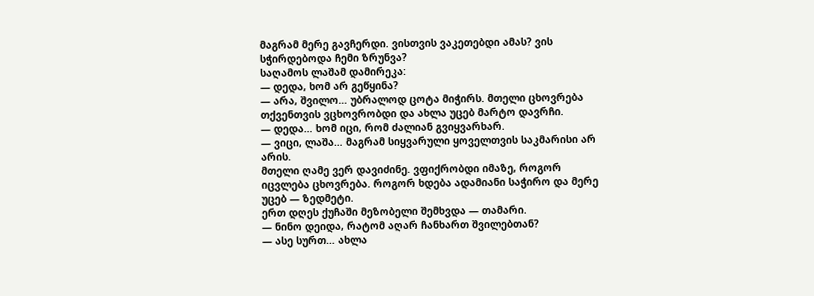მაგრამ მერე გავჩერდი. ვისთვის ვაკეთებდი ამას? ვის სჭირდებოდა ჩემი ზრუნვა?
საღამოს ლაშამ დამირეკა:
— დედა, ხომ არ გეწყინა?
— არა, შვილო… უბრალოდ ცოტა მიჭირს. მთელი ცხოვრება თქვენთვის ვცხოვრობდი და ახლა უცებ მარტო დავრჩი.
— დედა… ხომ იცი, რომ ძალიან გვიყვარხარ.
— ვიცი, ლაშა… მაგრამ სიყვარული ყოველთვის საკმარისი არ არის.
მთელი ღამე ვერ დავიძინე. ვფიქრობდი იმაზე, როგორ იცვლება ცხოვრება. როგორ ხდება ადამიანი საჭირო და მერე უცებ — ზედმეტი.
ერთ დღეს ქუჩაში მეზობელი შემხვდა — თამარი.
— ნინო დეიდა, რატომ აღარ ჩანხართ შვილებთან?
— ასე სურთ… ახლა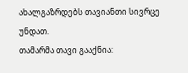ახალგაზრდებს თავიანთი სივრცე უნდათ.
თამარმა თავი გააქნია: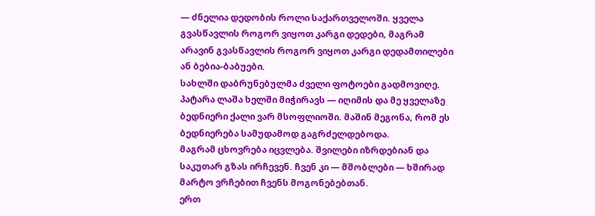— ძნელია დედობის როლი საქართველოში. ყველა გვასწავლის როგორ ვიყოთ კარგი დედები, მაგრამ არავინ გვასწავლის როგორ ვიყოთ კარგი დედამთილები ან ბებია-ბაბუები.
სახლში დაბრუნებულმა ძველი ფოტოები გადმოვიღე. პატარა ლაშა ხელში მიჭირავს — იღიმის და მე ყველაზე ბედნიერი ქალი ვარ მსოფლიოში. მაშინ მეგონა, რომ ეს ბედნიერება სამუდამოდ გაგრძელდებოდა.
მაგრამ ცხოვრება იცვლება. შვილები იზრდებიან და საკუთარ გზას ირჩევენ. ჩვენ კი — მშობლები — ხშირად მარტო ვრჩებით ჩვენს მოგონებებთან.
ერთ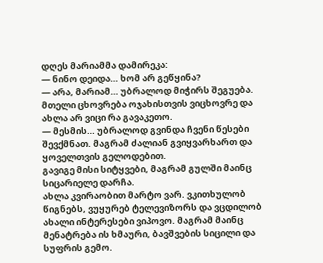დღეს მარიამმა დამირეკა:
— ნინო დეიდა… ხომ არ გეწყინა?
— არა, მარიამ… უბრალოდ მიჭირს შეგუება. მთელი ცხოვრება ოჯახისთვის ვიცხოვრე და ახლა არ ვიცი რა გავაკეთო.
— მესმის… უბრალოდ გვინდა ჩვენი წესები შევქმნათ. მაგრამ ძალიან გვიყვარხართ და ყოველთვის გელოდებით.
გავიგე მისი სიტყვები, მაგრამ გულში მაინც სიცარიელე დარჩა.
ახლა კვირაობით მარტო ვარ. ვკითხულობ წიგნებს, ვუყურებ ტელევიზორს და ვცდილობ ახალი ინტერესები ვიპოვო. მაგრამ მაინც მენატრება ის ხმაური, ბავშვების სიცილი და სუფრის გემო.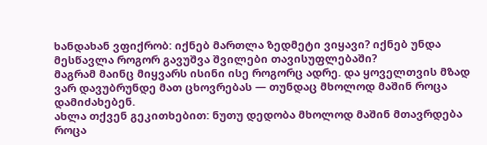ხანდახან ვფიქრობ: იქნებ მართლა ზედმეტი ვიყავი? იქნებ უნდა მესწავლა როგორ გავუშვა შვილები თავისუფლებაში?
მაგრამ მაინც მიყვარს ისინი ისე როგორც ადრე. და ყოველთვის მზად ვარ დავუბრუნდე მათ ცხოვრებას — თუნდაც მხოლოდ მაშინ როცა დამიძახებენ.
ახლა თქვენ გეკითხებით: ნუთუ დედობა მხოლოდ მაშინ მთავრდება როცა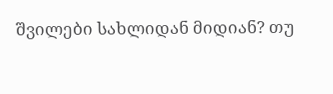შვილები სახლიდან მიდიან? თუ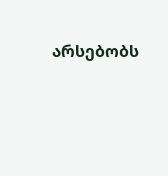არსებობს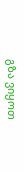გზა ვიყოთ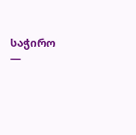საჭირო —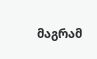მაგრამ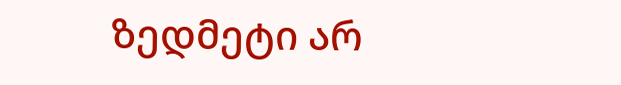ზედმეტი არ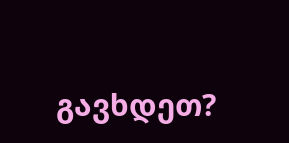გავხდეთ?